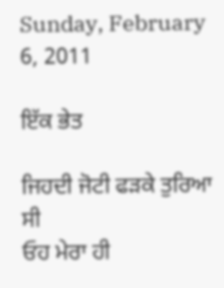Sunday, February 6, 2011

ਇੱਕ ਭੇਤ

ਜਿਹਦੀ ਜੋਟੀ ਫੜਕੇ ਤੁਰਿਆ ਸੀ
ਓਹ ਮੇਰਾ ਹੀ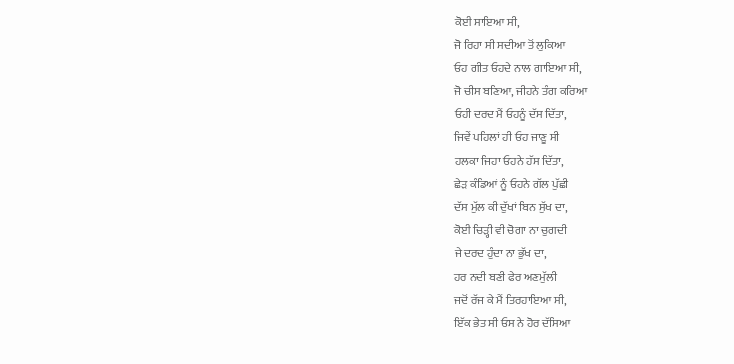ਕੋਈ ਸਾਇਆ ਸੀ,
ਜੋ ਰਿਹਾ ਸੀ ਸਦੀਆ ਤੋਂ ਲੁਕਿਆ
ਓਹ ਗੀਤ ਓਹਦੇ ਨਾਲ ਗਾਇਆ ਸੀ,
ਜੋ ਚੀਸ ਬਣਿਆ, ਜੀਹਨੇ ਤੰਗ ਕਰਿਆ
ਓਹੀ ਦਰਦ ਮੈਂ ਓਹਨੂੰ ਦੱਸ ਦਿੱਤਾ,
ਜਿਵੇਂ ਪਹਿਲਾਂ ਹੀ ਓਹ ਜਾਣੂ ਸੀ
ਹਲਕਾ ਜਿਹਾ ਓਹਨੇ ਹੱਸ ਦਿੱਤਾ,
ਛੇੜ ਕੰਡਿਆਂ ਨੂੰ ਓਹਨੇ ਗੱਲ ਪੁੱਛੀ
ਦੱਸ ਮੁੱਲ ਕੀ ਦੁੱਖਾਂ ਬਿਨ ਸੁੱਖ ਦਾ,
ਕੋਈ ਚਿੜ੍ਹੀ ਵੀ ਚੋਗਾ ਨਾ ਚੁਗਦੀ
ਜੇ ਦਰਦ ਹੁੰਦਾ ਨਾ ਭੁੱਖ ਦਾ,
ਹਰ ਨਦੀ ਬਣੀ ਫੇਰ ਅਣਮੁੱਲੀ
ਜਦੋਂ ਰੱਜ ਕੇ ਮੈਂ ਤਿਰਹਾਇਆ ਸੀ,
ਇੱਕ ਭੇਤ ਸੀ ਓਸ ਨੇ ਹੋਰ ਦੱਸਿਆ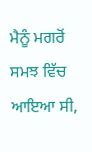ਮੈਨੂੰ ਮਗਰੋਂ ਸਮਝ ਵਿੱਚ ਆਇਆ ਸੀ,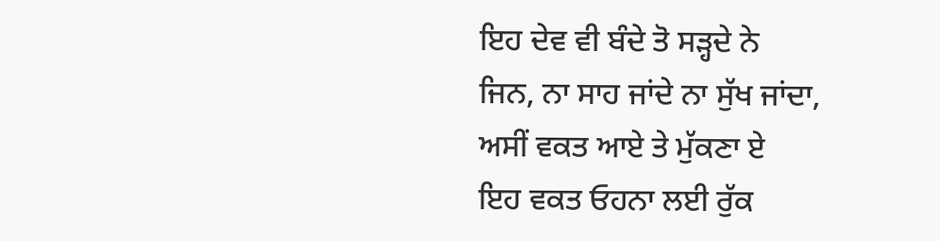ਇਹ ਦੇਵ ਵੀ ਬੰਦੇ ਤੋ ਸੜ੍ਹਦੇ ਨੇ
ਜਿਨ, ਨਾ ਸਾਹ ਜਾਂਦੇ ਨਾ ਸੁੱਖ ਜਾਂਦਾ,
ਅਸੀਂ ਵਕਤ ਆਏ ਤੇ ਮੁੱਕਣਾ ਏ
ਇਹ ਵਕਤ ਓਹਨਾ ਲਈ ਰੁੱਕ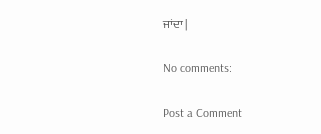ਜਾਂਦਾ |

No comments:

Post a Comment